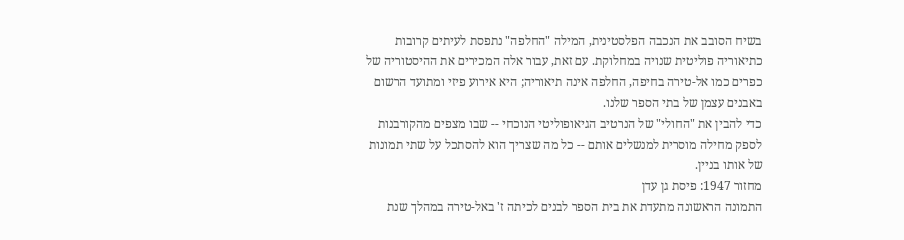בשיח הסובב את הנכבה הפלסטינית, המילה "החלפה" נתפסת לעיתים קרובות כתיאוריה פוליטית שנויה במחלוקת. עם זאת, עבור אלה המכירים את ההיסטוריה של כפרים כמו אל-טירה בחיפה, החלפה אינה תיאוריה; היא אירוע פיזי ומתועד הרשום באבנים עצמן של בתי הספר שלנו.
כדי להבין את "החולי" של הנרטיב הגיאופוליטי הנוכחי -- שבו מצפים מהקורבנות לספק מחילה מוסרית למנשלים אותם -- כל מה שצריך הוא להסתכל על שתי תמונות של אותו בניין.
מחזור 1947: פיסת גן עדן
התמונה הראשונה מתעדת את בית הספר לבנים לכיתה ז' באל-טירה במהלך שנת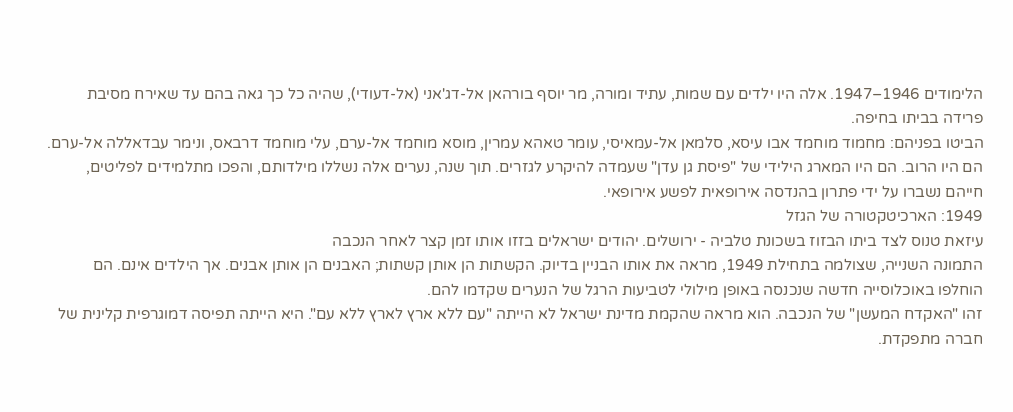הלימודים 1946–1947. אלה היו ילדים עם שמות, עתיד ומורה, מר יוסף בורהאן אל-דג'אני (אל-דעודי), שהיה כל כך גאה בהם עד שאירח מסיבת פרידה בביתו בחיפה.
הביטו בפניהם: מחמוד מוחמד אבו עיסא, סלמאן אל-עמאיסי, עומר טאהא עמרין, מוסא מוחמד אל-ערם, עלי מוחמד דרבאס, ונימר עבדאללה אל-ערם. הם היו הרוב. הם היו המארג הילידי של "פיסת גן עדן" שעמדה להיקרע לגזרים. תוך שנה, נערים אלה נשללו מילדותם, והפכו מתלמידים לפליטים, חייהם נשברו על ידי פתרון בהנדסה אירופאית לפשע אירופאי.
1949: הארכיטקטורה של הגזל
עיזאת טנוס לצד ביתו הבזוז בשכונת טלביה - ירושלים. יהודים ישראלים בזזו אותו זמן קצר לאחר הנכבה
התמונה השנייה, שצולמה בתחילת 1949, מראה את אותו הבניין בדיוק. הקשתות הן אותן קשתות; האבנים הן אותן אבנים. אך הילדים אינם. הם הוחלפו באוכלוסייה חדשה שנכנסה באופן מילולי לטביעות הרגל של הנערים שקדמו להם.
זהו "האקדח המעשן" של הנכבה. הוא מראה שהקמת מדינת ישראל לא הייתה "עם ללא ארץ לארץ ללא עם". היא הייתה תפיסה דמוגרפית קלינית של חברה מתפקדת.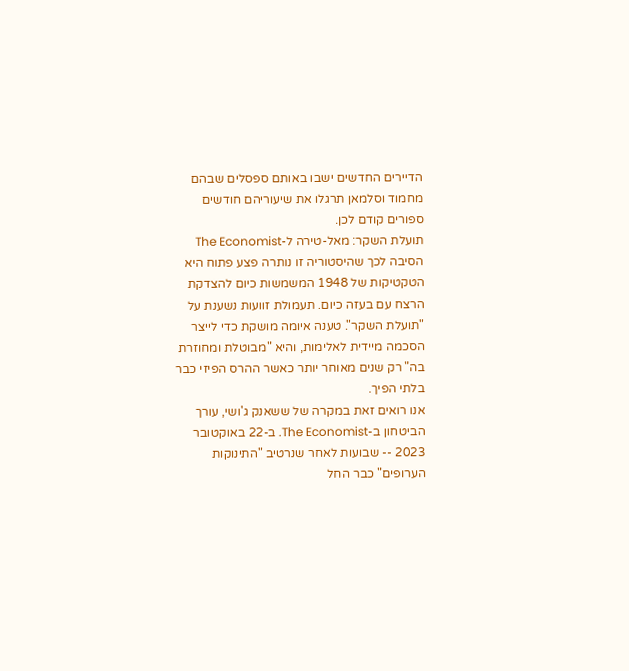הדיירים החדשים ישבו באותם ספסלים שבהם מחמוד וסלמאן תרגלו את שיעוריהם חודשים ספורים קודם לכן.
תועלת השקר: מאל-טירה ל-The Economist
הסיבה לכך שהיסטוריה זו נותרה פצע פתוח היא הטקטיקות של 1948 המשמשות כיום להצדקת הרצח עם בעזה כיום. תעמולת זוועות נשענת על "תועלת השקר". טענה איומה מושקת כדי לייצר הסכמה מיידית לאלימות, והיא "מבוטלת ומחוזרת בה" רק שנים מאוחר יותר כאשר ההרס הפיזי כבר בלתי הפיך.
אנו רואים זאת במקרה של ששאנק ג'ושי, עורך הביטחון ב-The Economist. ב-22 באוקטובר 2023 -- שבועות לאחר שנרטיב "התינוקות הערופים" כבר החל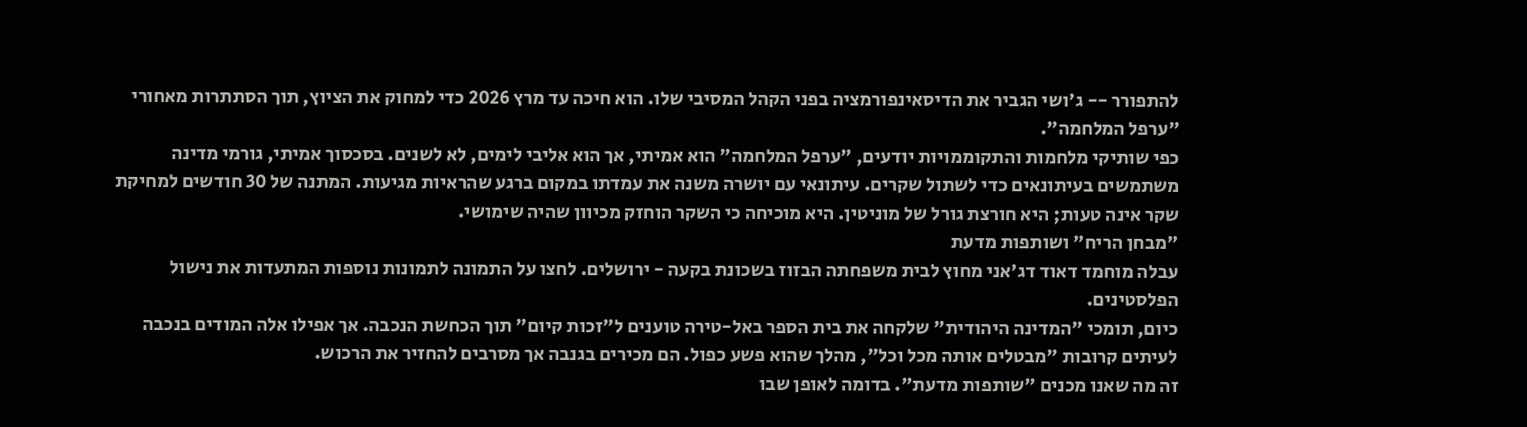להתפורר -- ג'ושי הגביר את הדיסאינפורמציה בפני הקהל המסיבי שלו. הוא חיכה עד מרץ 2026 כדי למחוק את הציוץ, תוך הסתתרות מאחורי "ערפל המלחמה".
כפי שותיקי מלחמות והתקוממויות יודעים, "ערפל המלחמה" הוא אמיתי, אך הוא אליבי לימים, לא לשנים. בסכסוך אמיתי, גורמי מדינה משתמשים בעיתונאים כדי לשתול שקרים. עיתונאי עם יושרה משנה את עמדתו במקום ברגע שהראיות מגיעות. המתנה של 30 חודשים למחיקת שקר אינה טעות; היא חורצת גורל של מוניטין. היא מוכיחה כי השקר הוחזק מכיוון שהיה שימושי.
"מבחן הריח" ושותפות מדעת
עבלה מוחמד דאוד דג'אני מחוץ לבית משפחתה הבזוז בשכונת בקעה - ירושלים. לחצו על התמונה לתמונות נוספות המתעדות את נישול הפלסטינים.
כיום, תומכי "המדינה היהודית" שלקחה את בית הספר באל-טירה טוענים ל"זכות קיום" תוך הכחשת הנכבה. אך אפילו אלה המודים בנכבה לעיתים קרובות "מבטלים אותה מכל וכל", מהלך שהוא פשע כפול. הם מכירים בגנבה אך מסרבים להחזיר את הרכוש.
זה מה שאנו מכנים "שותפות מדעת". בדומה לאופן שבו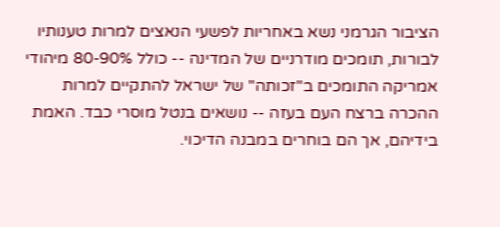הציבור הגרמני נשא באחריות לפשעי הנאצים למרות טענותיו לבורות, תומכים מודרניים של המדינה -- כולל 80-90% מיהודי אמריקה התומכים ב"זכותה" של ישראל להתקיים למרות ההכרה ברצח העם בעזה -- נושאים בנטל מוסרי כבד. האמת בידיהם, אך הם בוחרים במבנה הדיכוי.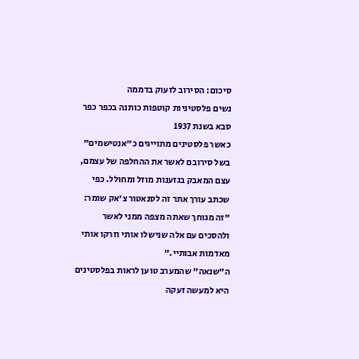סיכום: הסירוב לזעוק בדממה
נשים פלסטיניות קוטפות כותנה בכפר כפר סבא בשנת 1937
כאשר פלסטינים מתוייגים כ"אנטישמים" בשל סירובם לאשר את ההחלפה של עצמם, עצם המאבק בגזענות מוזל ומחולל. כפי שכתב עורך אתר זה לסנאטור צ'אק שומר: "זה מגוחך שאתה מצפה ממני לאשר ולהסכים עם אלה שנישלו אותי וזרקו אותי מאדמות אבותיי."
ה"שנאה" שהמערב טוען לראות בפלסטינים היא למעשה זעקה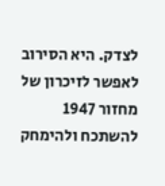לצדק. היא הסירוב לאפשר לזיכרון של מחזור 1947 להשתכח ולהימחק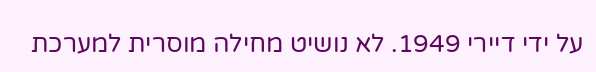על ידי דיירי 1949. לא נושיט מחילה מוסרית למערכת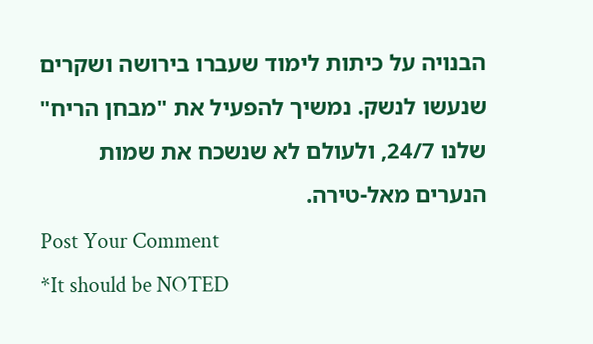הבנויה על כיתות לימוד שעברו בירושה ושקרים שנעשו לנשק. נמשיך להפעיל את "מבחן הריח" שלנו 24/7, ולעולם לא שנשכח את שמות הנערים מאל-טירה.
Post Your Comment
*It should be NOTED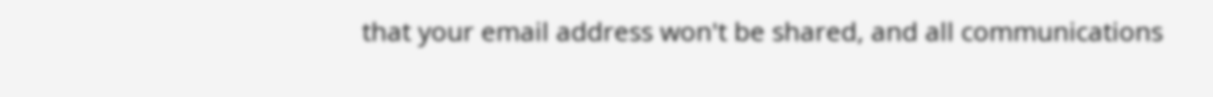that your email address won't be shared, and all communications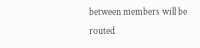between members will be routed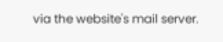via the website's mail server.